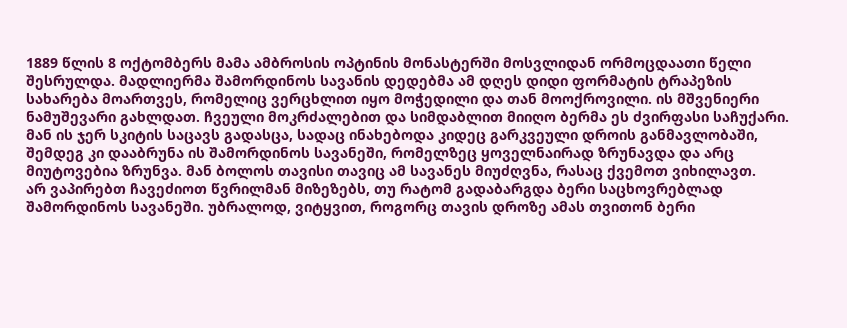1889 წლის 8 ოქტომბერს მამა ამბროსის ოპტინის მონასტერში მოსვლიდან ორმოცდაათი წელი შესრულდა. მადლიერმა შამორდინოს სავანის დედებმა ამ დღეს დიდი ფორმატის ტრაპეზის სახარება მოართვეს, რომელიც ვერცხლით იყო მოჭედილი და თან მოოქროვილი. ის მშვენიერი ნამუშევარი გახლდათ. ჩვეული მოკრძალებით და სიმდაბლით მიიღო ბერმა ეს ძვირფასი საჩუქარი. მან ის ჯერ სკიტის საცავს გადასცა, სადაც ინახებოდა კიდეც გარკვეული დროის განმავლობაში, შემდეგ კი დააბრუნა ის შამორდინოს სავანეში, რომელზეც ყოველნაირად ზრუნავდა და არც მიუტოვებია ზრუნვა. მან ბოლოს თავისი თავიც ამ სავანეს მიუძღვნა, რასაც ქვემოთ ვიხილავთ.
არ ვაპირებთ ჩავეძიოთ წვრილმან მიზეზებს, თუ რატომ გადაბარგდა ბერი საცხოვრებლად შამორდინოს სავანეში. უბრალოდ, ვიტყვით, როგორც თავის დროზე ამას თვითონ ბერი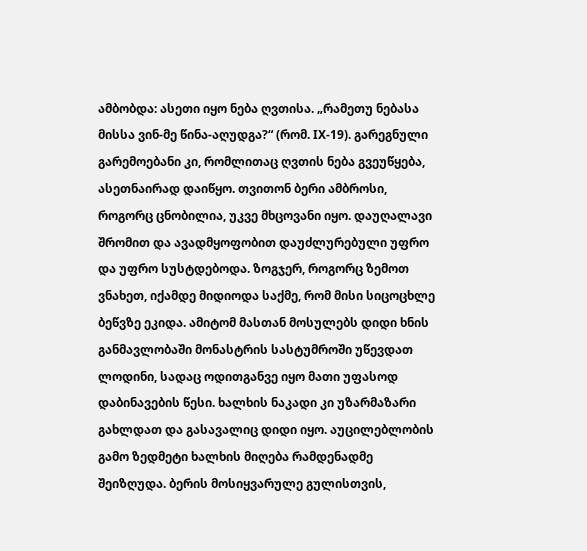ამბობდა: ასეთი იყო ნება ღვთისა. „რამეთუ ნებასა მისსა ვინ-მე წინა-აღუდგა?“ (რომ. IX-19). გარეგნული გარემოებანი კი, რომლითაც ღვთის ნება გვეუწყება, ასეთნაირად დაიწყო. თვითონ ბერი ამბროსი, როგორც ცნობილია, უკვე მხცოვანი იყო. დაუღალავი შრომით და ავადმყოფობით დაუძლურებული უფრო და უფრო სუსტდებოდა. ზოგჯერ, როგორც ზემოთ ვნახეთ, იქამდე მიდიოდა საქმე, რომ მისი სიცოცხლე ბეწვზე ეკიდა. ამიტომ მასთან მოსულებს დიდი ხნის განმავლობაში მონასტრის სასტუმროში უწევდათ ლოდინი, სადაც ოდითგანვე იყო მათი უფასოდ დაბინავების წესი. ხალხის ნაკადი კი უზარმაზარი გახლდათ და გასავალიც დიდი იყო. აუცილებლობის გამო ზედმეტი ხალხის მიღება რამდენადმე შეიზღუდა. ბერის მოსიყვარულე გულისთვის,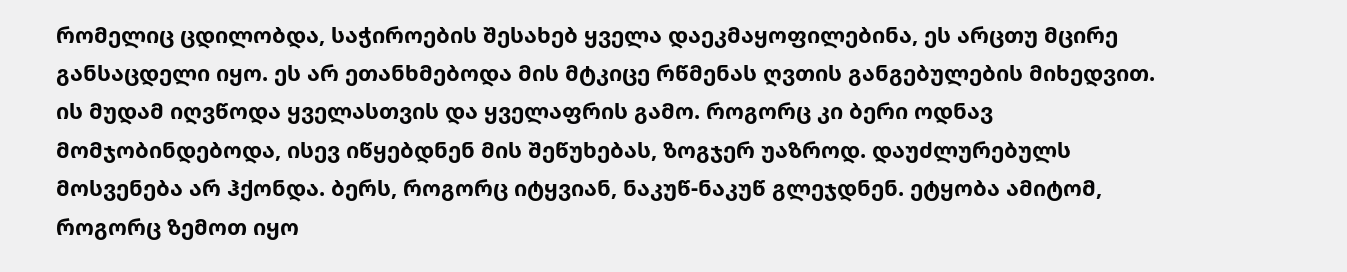რომელიც ცდილობდა, საჭიროების შესახებ ყველა დაეკმაყოფილებინა, ეს არცთუ მცირე განსაცდელი იყო. ეს არ ეთანხმებოდა მის მტკიცე რწმენას ღვთის განგებულების მიხედვით. ის მუდამ იღვწოდა ყველასთვის და ყველაფრის გამო. როგორც კი ბერი ოდნავ მომჯობინდებოდა, ისევ იწყებდნენ მის შეწუხებას, ზოგჯერ უაზროდ. დაუძლურებულს მოსვენება არ ჰქონდა. ბერს, როგორც იტყვიან, ნაკუწ-ნაკუწ გლეჯდნენ. ეტყობა ამიტომ, როგორც ზემოთ იყო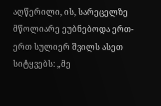აღწერილი, ის, სარეცელზე მწოლიარე ეუბნებოდა ერთ-ერთ სულიერ შვილს ასეთ სიტყვებს: „მე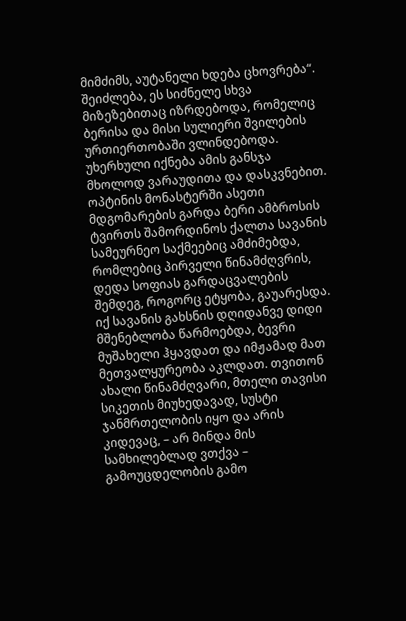მიმძიმს, აუტანელი ხდება ცხოვრება“. შეიძლება, ეს სიძნელე სხვა მიზეზებითაც იზრდებოდა, რომელიც ბერისა და მისი სულიერი შვილების ურთიერთობაში ვლინდებოდა. უხერხული იქნება ამის განსჯა მხოლოდ ვარაუდითა და დასკვნებით.
ოპტინის მონასტერში ასეთი მდგომარების გარდა ბერი ამბროსის ტვირთს შამორდინოს ქალთა სავანის სამეურნეო საქმეებიც ამძიმებდა, რომლებიც პირველი წინამძღვრის, დედა სოფიას გარდაცვალების შემდეგ, როგორც ეტყობა, გაუარესდა. იქ სავანის გახსნის დღიდანვე დიდი მშენებლობა წარმოებდა, ბევრი მუშახელი ჰყავდათ და იმჟამად მათ მეთვალყურეობა აკლდათ. თვითონ ახალი წინამძღვარი, მთელი თავისი სიკეთის მიუხედავად, სუსტი ჯანმრთელობის იყო და არის კიდევაც, – არ მინდა მის სამხილებლად ვთქვა – გამოუცდელობის გამო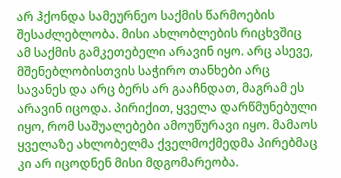არ ჰქონდა სამეურნეო საქმის წარმოების შესაძლებლობა. მისი ახლობლების რიცხვშიც ამ საქმის გამკეთებელი არავინ იყო. არც ასევე, მშენებლობისთვის საჭირო თანხები არც სავანეს და არც ბერს არ გააჩნდათ, მაგრამ ეს არავინ იცოდა. პირიქით, ყველა დარწმუნებული იყო, რომ საშუალებები ამოუწურავი იყო. მამაოს ყველაზე ახლობელმა ქველმოქმედმა პირებმაც კი არ იცოდნენ მისი მდგომარეობა.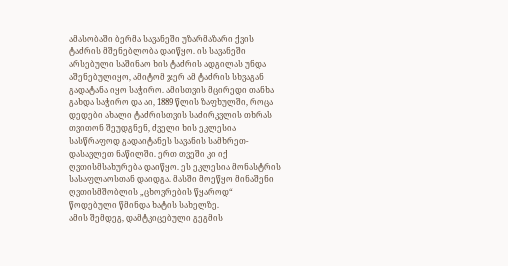ამასობაში ბერმა სავანეში უზარმაზარი ქვის ტაძრის მშენებლობა დაიწყო. ის სავანეში არსებული საშინაო ხის ტაძრის ადგილას უნდა აშენებულიყო, ამიტომ ჯერ ამ ტაძრის სხვაგან გადატანა იყო საჭირო. ამისთვის მცირედი თანხა გახდა საჭირო და აი, 1889 წლის ზაფხულში, როცა დედები ახალი ტაძრისთვის საძირკვლის თხრას თვითონ შეუდგნენ, ძველი ხის ეკლესია სასწრაფოდ გადაიტანეს სავანის სამხრეთ-დასავლეთ ნაწილში. ერთ თვეში კი იქ ღვთისმსახურება დაიწყო. ეს ეკლესია მონასტრის სასაფლაოსთან დაიდგა. მასში მოეწყო მინაშენი ღვთისმშობლის „ცხოვრების წყაროდ“ წოდებული წმინდა ხატის სახელზე.
ამის შემდეგ, დამტკიცებული გეგმის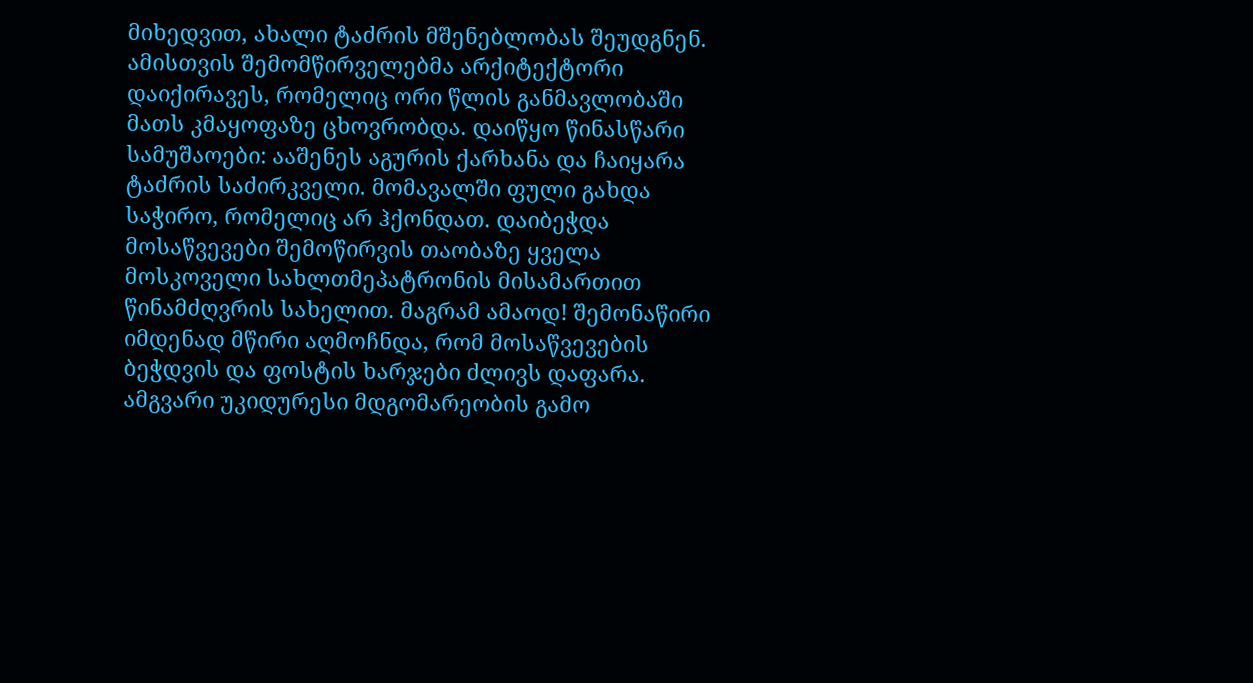მიხედვით, ახალი ტაძრის მშენებლობას შეუდგნენ. ამისთვის შემომწირველებმა არქიტექტორი დაიქირავეს, რომელიც ორი წლის განმავლობაში მათს კმაყოფაზე ცხოვრობდა. დაიწყო წინასწარი სამუშაოები: ააშენეს აგურის ქარხანა და ჩაიყარა ტაძრის საძირკველი. მომავალში ფული გახდა საჭირო, რომელიც არ ჰქონდათ. დაიბეჭდა მოსაწვევები შემოწირვის თაობაზე ყველა მოსკოველი სახლთმეპატრონის მისამართით წინამძღვრის სახელით. მაგრამ ამაოდ! შემონაწირი იმდენად მწირი აღმოჩნდა, რომ მოსაწვევების ბეჭდვის და ფოსტის ხარჯები ძლივს დაფარა. ამგვარი უკიდურესი მდგომარეობის გამო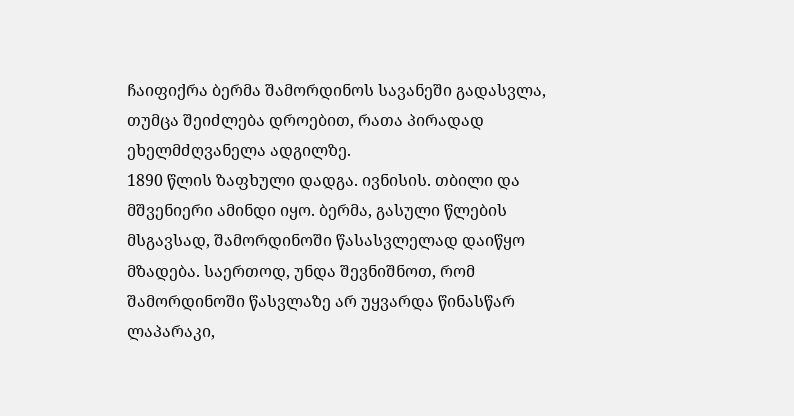ჩაიფიქრა ბერმა შამორდინოს სავანეში გადასვლა, თუმცა შეიძლება დროებით, რათა პირადად ეხელმძღვანელა ადგილზე.
1890 წლის ზაფხული დადგა. ივნისის. თბილი და მშვენიერი ამინდი იყო. ბერმა, გასული წლების მსგავსად, შამორდინოში წასასვლელად დაიწყო მზადება. საერთოდ, უნდა შევნიშნოთ, რომ შამორდინოში წასვლაზე არ უყვარდა წინასწარ ლაპარაკი,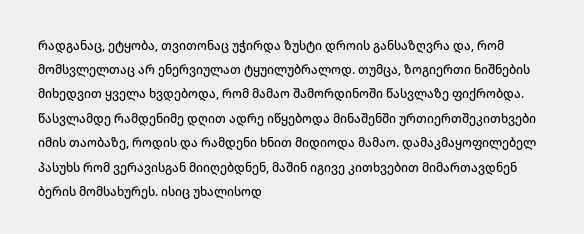რადგანაც, ეტყობა, თვითონაც უჭირდა ზუსტი დროის განსაზღვრა და, რომ მომსვლელთაც არ ენერვიულათ ტყუილუბრალოდ. თუმცა, ზოგიერთი ნიშნების მიხედვით ყველა ხვდებოდა, რომ მამაო შამორდინოში წასვლაზე ფიქრობდა. წასვლამდე რამდენიმე დღით ადრე იწყებოდა მინაშენში ურთიერთშეკითხვები იმის თაობაზე, როდის და რამდენი ხნით მიდიოდა მამაო. დამაკმაყოფილებელ პასუხს რომ ვერავისგან მიიღებდნენ, მაშინ იგივე კითხვებით მიმართავდნენ ბერის მომსახურეს. ისიც უხალისოდ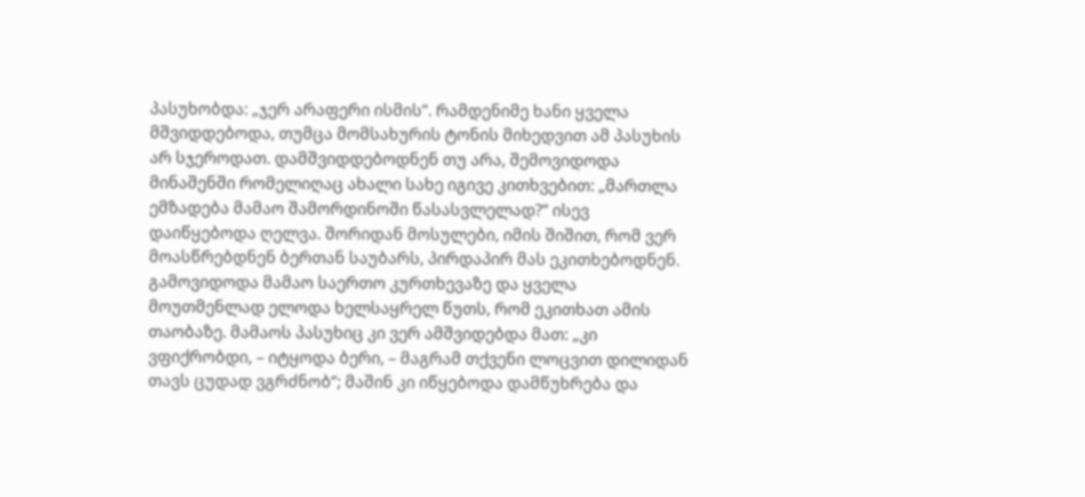პასუხობდა: „ჯერ არაფერი ისმის“. რამდენიმე ხანი ყველა მშვიდდებოდა, თუმცა მომსახურის ტონის მიხედვით ამ პასუხის არ სჯეროდათ. დამშვიდდებოდნენ თუ არა, შემოვიდოდა მინაშენში რომელიღაც ახალი სახე იგივე კითხვებით: „მართლა ემზადება მამაო შამორდინოში წასასვლელად?“ ისევ დაიწყებოდა ღელვა. შორიდან მოსულები, იმის შიშით, რომ ვერ მოასწრებდნენ ბერთან საუბარს, პირდაპირ მას ეკითხებოდნენ. გამოვიდოდა მამაო საერთო კურთხევაზე და ყველა მოუთმენლად ელოდა ხელსაყრელ წუთს, რომ ეკითხათ ამის თაობაზე. მამაოს პასუხიც კი ვერ ამშვიდებდა მათ: „კი ვფიქრობდი, – იტყოდა ბერი, – მაგრამ თქვენი ლოცვით დილიდან თავს ცუდად ვგრძნობ“; მაშინ კი იწყებოდა დამწუხრება და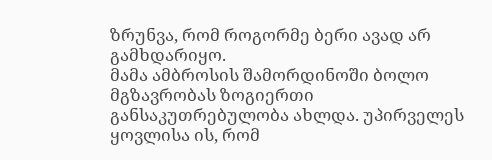ზრუნვა, რომ როგორმე ბერი ავად არ გამხდარიყო.
მამა ამბროსის შამორდინოში ბოლო მგზავრობას ზოგიერთი განსაკუთრებულობა ახლდა. უპირველეს ყოვლისა ის, რომ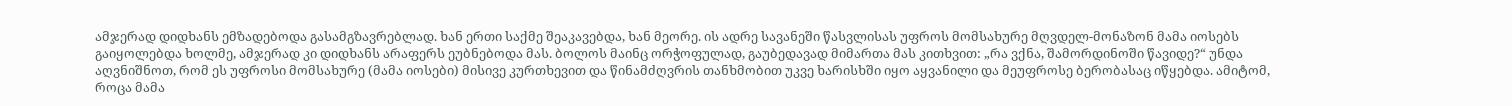ამჯერად დიდხანს ემზადებოდა გასამგზავრებლად. ხან ერთი საქმე შეაკავებდა, ხან მეორე. ის ადრე სავანეში წასვლისას უფროს მომსახურე მღვდელ-მონაზონ მამა იოსებს გაიყოლებდა ხოლმე, ამჯერად კი დიდხანს არაფერს ეუბნებოდა მას. ბოლოს მაინც ორჭოფულად, გაუბედავად მიმართა მას კითხვით: „რა ვქნა, შამორდინოში წავიდე?“ უნდა აღვნიშნოთ, რომ ეს უფროსი მომსახურე (მამა იოსები) მისივე კურთხევით და წინამძღვრის თანხმობით უკვე ხარისხში იყო აყვანილი და მეუფროსე ბერობასაც იწყებდა. ამიტომ, როცა მამა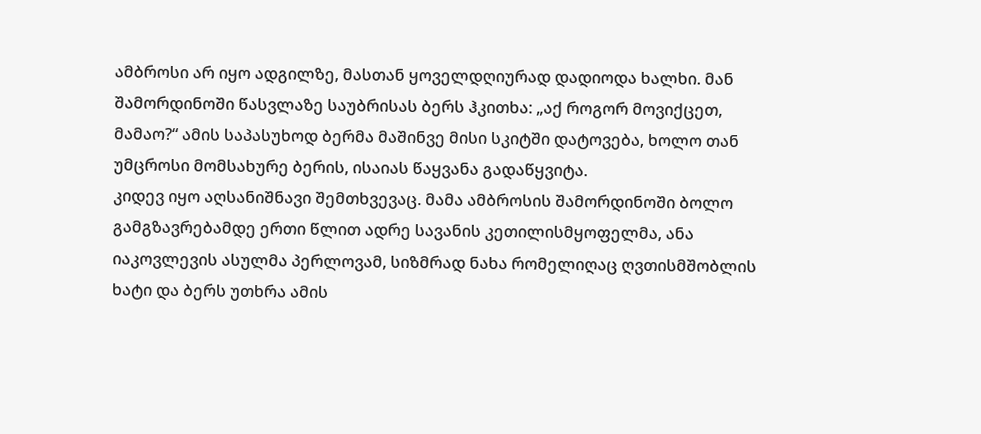ამბროსი არ იყო ადგილზე, მასთან ყოველდღიურად დადიოდა ხალხი. მან შამორდინოში წასვლაზე საუბრისას ბერს ჰკითხა: „აქ როგორ მოვიქცეთ, მამაო?“ ამის საპასუხოდ ბერმა მაშინვე მისი სკიტში დატოვება, ხოლო თან უმცროსი მომსახურე ბერის, ისაიას წაყვანა გადაწყვიტა.
კიდევ იყო აღსანიშნავი შემთხვევაც. მამა ამბროსის შამორდინოში ბოლო გამგზავრებამდე ერთი წლით ადრე სავანის კეთილისმყოფელმა, ანა იაკოვლევის ასულმა პერლოვამ, სიზმრად ნახა რომელიღაც ღვთისმშობლის ხატი და ბერს უთხრა ამის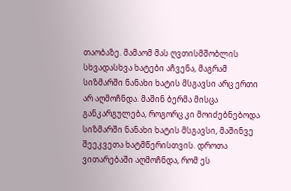თაობაზე. მამაომ მას ღვთისმშობლის სხვადასხვა ხატები აჩვენა, მაგრამ სიზმარში ნანახი ხატის მსგავსი არც ერთი არ აღმოჩნდა. მაშინ ბერმა მისცა განკარგულება, როგორც კი მოიძებნებოდა სიზმარში ნანახი ხატის მსგავსი, მაშინვე შეეკვეთა ხატმწერისთვის. დროთა ვითარებაში აღმოჩნდა, რომ ეს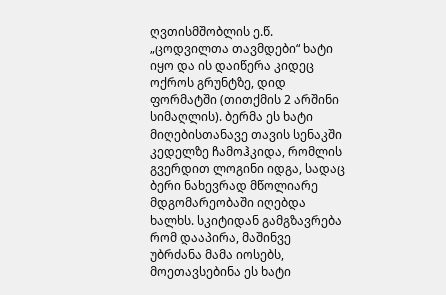ღვთისმშობლის ე.წ. „ცოდვილთა თავმდები“ ხატი იყო და ის დაიწერა კიდეც ოქროს გრუნტზე, დიდ ფორმატში (თითქმის 2 არშინი სიმაღლის). ბერმა ეს ხატი მიღებისთანავე თავის სენაკში კედელზე ჩამოჰკიდა, რომლის გვერდით ლოგინი იდგა, სადაც ბერი ნახევრად მწოლიარე მდგომარეობაში იღებდა ხალხს. სკიტიდან გამგზავრება რომ დააპირა, მაშინვე უბრძანა მამა იოსებს, მოეთავსებინა ეს ხატი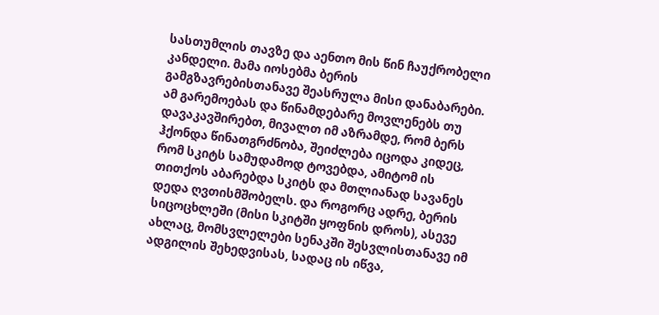სასთუმლის თავზე და აენთო მის წინ ჩაუქრობელი კანდელი. მამა იოსებმა ბერის გამგზავრებისთანავე შეასრულა მისი დანაბარები. ამ გარემოებას და წინამდებარე მოვლენებს თუ დავაკავშირებთ, მივალთ იმ აზრამდე, რომ ბერს ჰქონდა წინათგრძნობა, შეიძლება იცოდა კიდეც, რომ სკიტს სამუდამოდ ტოვებდა, ამიტომ ის თითქოს აბარებდა სკიტს და მთლიანად სავანეს დედა ღვთისმშობელს. და როგორც ადრე, ბერის სიცოცხლეში (მისი სკიტში ყოფნის დროს), ასევე ახლაც, მომსვლელები სენაკში შესვლისთანავე იმ ადგილის შეხედვისას, სადაც ის იწვა,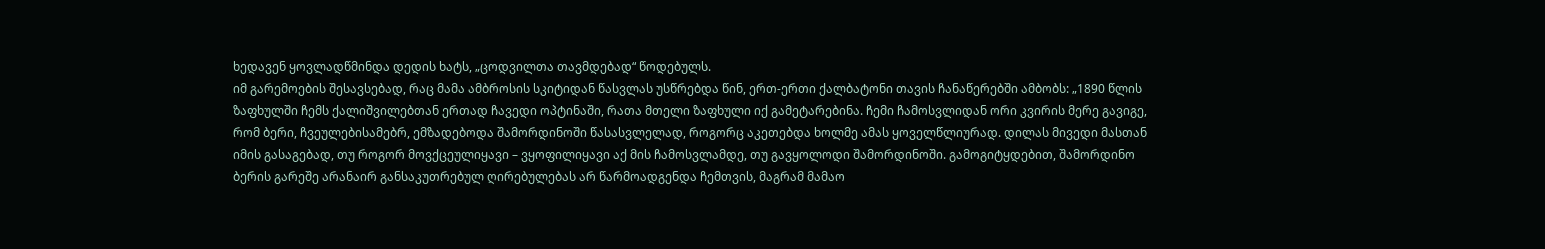ხედავენ ყოვლადწმინდა დედის ხატს, „ცოდვილთა თავმდებად“ წოდებულს.
იმ გარემოების შესავსებად, რაც მამა ამბროსის სკიტიდან წასვლას უსწრებდა წინ, ერთ-ერთი ქალბატონი თავის ჩანაწერებში ამბობს: „1890 წლის ზაფხულში ჩემს ქალიშვილებთან ერთად ჩავედი ოპტინაში, რათა მთელი ზაფხული იქ გამეტარებინა. ჩემი ჩამოსვლიდან ორი კვირის მერე გავიგე, რომ ბერი, ჩვეულებისამებრ, ემზადებოდა შამორდინოში წასასვლელად, როგორც აკეთებდა ხოლმე ამას ყოველწლიურად. დილას მივედი მასთან იმის გასაგებად, თუ როგორ მოვქცეულიყავი – ვყოფილიყავი აქ მის ჩამოსვლამდე, თუ გავყოლოდი შამორდინოში. გამოგიტყდებით, შამორდინო ბერის გარეშე არანაირ განსაკუთრებულ ღირებულებას არ წარმოადგენდა ჩემთვის, მაგრამ მამაო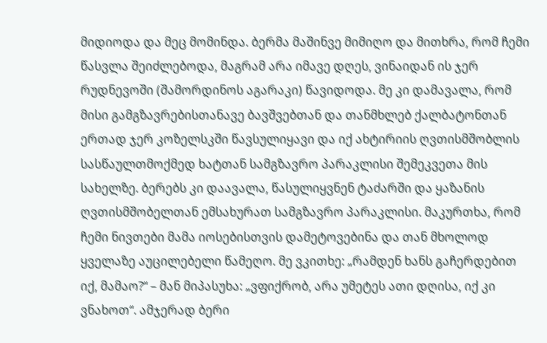მიდიოდა და მეც მომინდა. ბერმა მაშინვე მიმიღო და მითხრა, რომ ჩემი წასვლა შეიძლებოდა, მაგრამ არა იმავე დღეს, ვინაიდან ის ჯერ რუდნევოში (შამორდინოს აგარაკი) წავიდოდა. მე კი დამავალა, რომ მისი გამგზავრებისთანავე ბავშვებთან და თანმხლებ ქალბატონთან ერთად ჯერ კოზელსკში წავსულიყავი და იქ ახტირიის ღვთისმშობლის სასწაულთმოქმედ ხატთან სამგზავრო პარაკლისი შემეკვეთა მის სახელზე. ბერებს კი დაავალა, წასულიყვნენ ტაძარში და ყაზანის ღვთისმშობელთან ემსახურათ სამგზავრო პარაკლისი. მაკურთხა, რომ ჩემი ნივთები მამა იოსებისთვის დამეტოვებინა და თან მხოლოდ ყველაზე აუცილებელი წამეღო. მე ვკითხე: „რამდენ ხანს გაჩერდებით იქ, მამაო?“ – მან მიპასუხა: „ვფიქრობ, არა უმეტეს ათი დღისა, იქ კი ვნახოთ“. ამჯერად ბერი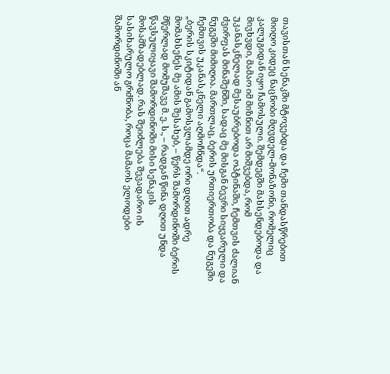თავისთან სენაკში მტოვებდა და ჩემი თანდასწრებით მიიღო კიდეც ნაცნობი მღვდელ-მონაზონი, რომელიც კალუგიდან იყო ჩამოსული. შემდეგში მახსენდებოდა და მივხვდი, მამაო იმ მიზნით არ მიშვებდა, რომ უკანასკნელად მესაუბრებოდა ოპტინაში, ჩემთვის ძალიან ძვირფას მინაშენში, სადაც მე მისგან ბევრი სიყვარული და ნუგეში მიმიღია. მართლაც, ბერის ურთიერთობა და ნუგეში ჩემთვის უკანასკნელი აღმოჩნდა“.
„ბერის სკიტიდან გამოსვლამდე ორი დღით ადრე მომახსენეს მე ამის შესახებ, – წერს შამორდინოში ბერის მწერლად მომუშავე მ. ე. ს., – რადგან წინა დღით უნდა წავსულიყავი შამორდინოში მისი სენაკის მოსამზადებლად. რას შეიძლება შევადარო ის სასიხარულო გრძნობა, როცა მამაოს ელოდები შამორდინოში ან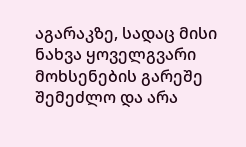აგარაკზე, სადაც მისი ნახვა ყოველგვარი მოხსენების გარეშე შემეძლო და არა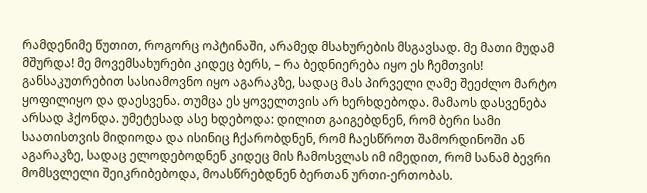რამდენიმე წუთით, როგორც ოპტინაში, არამედ მსახურების მსგავსად. მე მათი მუდამ მშურდა! მე მოვემსახურები კიდეც ბერს, – რა ბედნიერება იყო ეს ჩემთვის! განსაკუთრებით სასიამოვნო იყო აგარაკზე, სადაც მას პირველი ღამე შეეძლო მარტო ყოფილიყო და დაესვენა. თუმცა ეს ყოველთვის არ ხერხდებოდა. მამაოს დასვენება არსად ჰქონდა. უმეტესად ასე ხდებოდა: დილით გაიგებდნენ, რომ ბერი სამი საათისთვის მიდიოდა და ისინიც ჩქარობდნენ, რომ ჩაესწროთ შამორდინოში ან აგარაკზე, სადაც ელოდებოდნენ კიდეც მის ჩამოსვლას იმ იმედით, რომ სანამ ბევრი მომსვლელი შეიკრიბებოდა, მოასწრებდნენ ბერთან ურთი-ერთობას.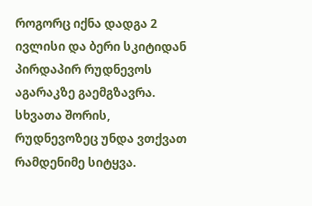როგორც იქნა დადგა 2 ივლისი და ბერი სკიტიდან პირდაპირ რუდნევოს აგარაკზე გაემგზავრა.
სხვათა შორის, რუდნევოზეც უნდა ვთქვათ რამდენიმე სიტყვა.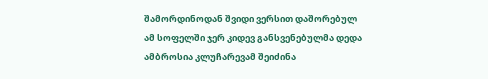შამორდინოდან შვიდი ვერსით დაშორებულ ამ სოფელში ჯერ კიდევ განსვენებულმა დედა ამბროსია კლუჩარევამ შეიძინა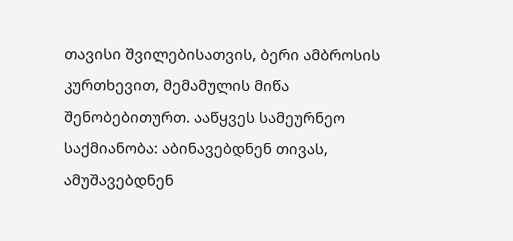თავისი შვილებისათვის, ბერი ამბროსის კურთხევით, მემამულის მიწა შენობებითურთ. ააწყვეს სამეურნეო საქმიანობა: აბინავებდნენ თივას, ამუშავებდნენ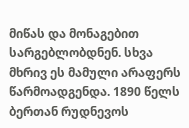მიწას და მონაგებით სარგებლობდნენ. სხვა მხრივ ეს მამული არაფერს წარმოადგენდა. 1890 წელს ბერთან რუდნევოს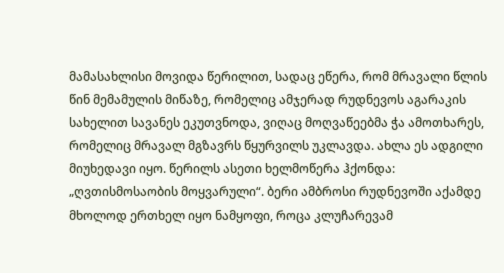მამასახლისი მოვიდა წერილით, სადაც ეწერა, რომ მრავალი წლის წინ მემამულის მიწაზე, რომელიც ამჯერად რუდნევოს აგარაკის სახელით სავანეს ეკუთვნოდა, ვიღაც მოღვაწეებმა ჭა ამოთხარეს, რომელიც მრავალ მგზავრს წყურვილს უკლავდა. ახლა ეს ადგილი მიუხედავი იყო. წერილს ასეთი ხელმოწერა ჰქონდა: „ღვთისმოსაობის მოყვარული“. ბერი ამბროსი რუდნევოში აქამდე მხოლოდ ერთხელ იყო ნამყოფი, როცა კლუჩარევამ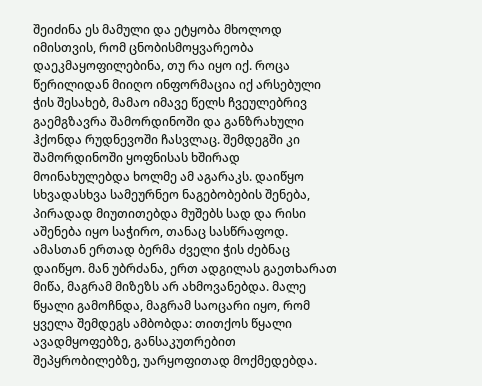შეიძინა ეს მამული და ეტყობა მხოლოდ იმისთვის, რომ ცნობისმოყვარეობა დაეკმაყოფილებინა, თუ რა იყო იქ. როცა წერილიდან მიიღო ინფორმაცია იქ არსებული ჭის შესახებ, მამაო იმავე წელს ჩვეულებრივ გაემგზავრა შამორდინოში და განზრახული ჰქონდა რუდნევოში ჩასვლაც. შემდეგში კი შამორდინოში ყოფნისას ხშირად მოინახულებდა ხოლმე ამ აგარაკს. დაიწყო სხვადასხვა სამეურნეო ნაგებობების შენება, პირადად მიუთითებდა მუშებს სად და რისი აშენება იყო საჭირო, თანაც სასწრაფოდ. ამასთან ერთად ბერმა ძველი ჭის ძებნაც დაიწყო. მან უბრძანა, ერთ ადგილას გაეთხარათ მიწა, მაგრამ მიზეზს არ ახმოვანებდა. მალე წყალი გამოჩნდა, მაგრამ საოცარი იყო, რომ ყველა შემდეგს ამბობდა: თითქოს წყალი ავადმყოფებზე, განსაკუთრებით შეპყრობილებზე, უარყოფითად მოქმედებდა.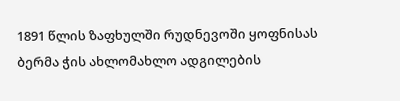1891 წლის ზაფხულში რუდნევოში ყოფნისას ბერმა ჭის ახლომახლო ადგილების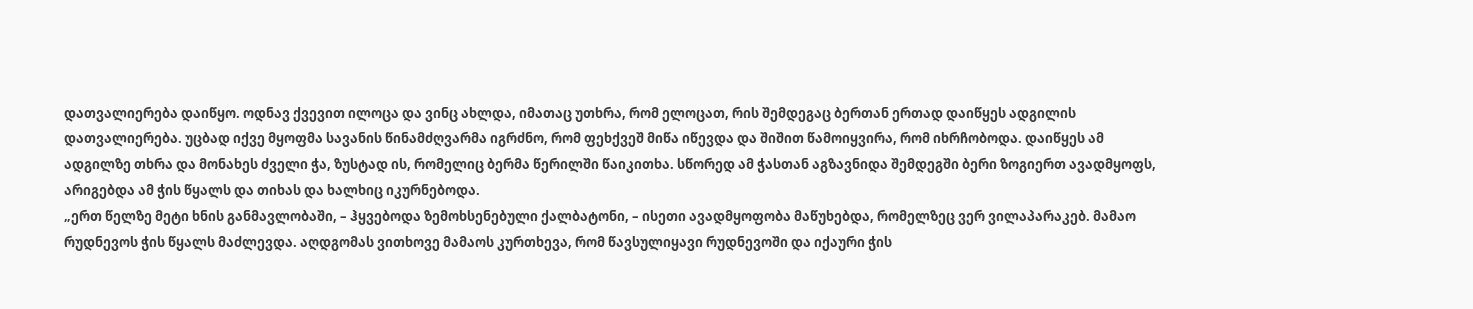დათვალიერება დაიწყო. ოდნავ ქვევით ილოცა და ვინც ახლდა, იმათაც უთხრა, რომ ელოცათ, რის შემდეგაც ბერთან ერთად დაიწყეს ადგილის დათვალიერება. უცბად იქვე მყოფმა სავანის წინამძღვარმა იგრძნო, რომ ფეხქვეშ მიწა იწევდა და შიშით წამოიყვირა, რომ იხრჩობოდა. დაიწყეს ამ ადგილზე თხრა და მონახეს ძველი ჭა, ზუსტად ის, რომელიც ბერმა წერილში წაიკითხა. სწორედ ამ ჭასთან აგზავნიდა შემდეგში ბერი ზოგიერთ ავადმყოფს, არიგებდა ამ ჭის წყალს და თიხას და ხალხიც იკურნებოდა.
„ერთ წელზე მეტი ხნის განმავლობაში, – ჰყვებოდა ზემოხსენებული ქალბატონი, – ისეთი ავადმყოფობა მაწუხებდა, რომელზეც ვერ ვილაპარაკებ. მამაო რუდნევოს ჭის წყალს მაძლევდა. აღდგომას ვითხოვე მამაოს კურთხევა, რომ წავსულიყავი რუდნევოში და იქაური ჭის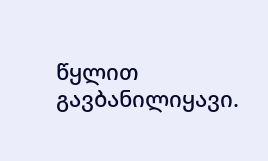წყლით გავბანილიყავი.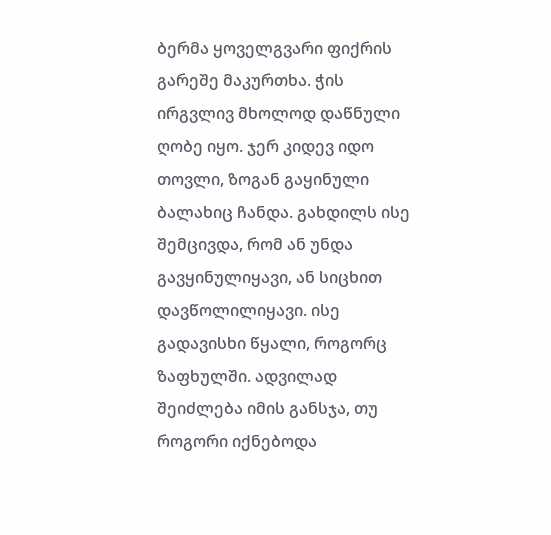ბერმა ყოველგვარი ფიქრის გარეშე მაკურთხა. ჭის ირგვლივ მხოლოდ დაწნული ღობე იყო. ჯერ კიდევ იდო თოვლი, ზოგან გაყინული ბალახიც ჩანდა. გახდილს ისე შემცივდა, რომ ან უნდა გავყინულიყავი, ან სიცხით დავწოლილიყავი. ისე გადავისხი წყალი, როგორც ზაფხულში. ადვილად შეიძლება იმის განსჯა, თუ როგორი იქნებოდა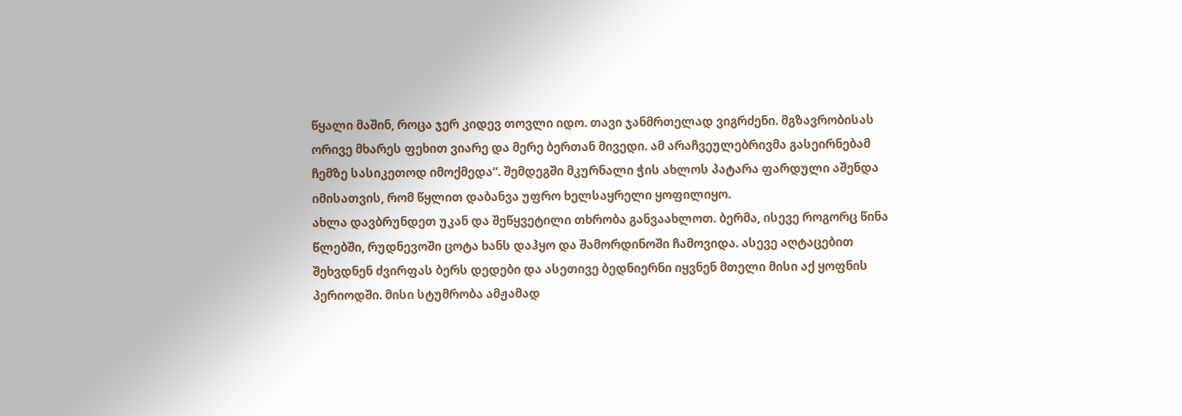წყალი მაშინ, როცა ჯერ კიდევ თოვლი იდო. თავი ჯანმრთელად ვიგრძენი. მგზავრობისას ორივე მხარეს ფეხით ვიარე და მერე ბერთან მივედი. ამ არაჩვეულებრივმა გასეირნებამ ჩემზე სასიკეთოდ იმოქმედა“. შემდეგში მკურნალი ჭის ახლოს პატარა ფარდული აშენდა იმისათვის, რომ წყლით დაბანვა უფრო ხელსაყრელი ყოფილიყო.
ახლა დავბრუნდეთ უკან და შეწყვეტილი თხრობა განვაახლოთ. ბერმა, ისევე როგორც წინა წლებში, რუდნევოში ცოტა ხანს დაჰყო და შამორდინოში ჩამოვიდა. ასევე აღტაცებით შეხვდნენ ძვირფას ბერს დედები და ასეთივე ბედნიერნი იყვნენ მთელი მისი აქ ყოფნის პერიოდში. მისი სტუმრობა ამჟამად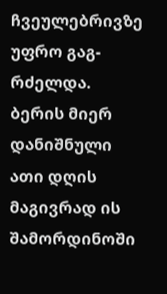ჩვეულებრივზე უფრო გაგ-რძელდა. ბერის მიერ დანიშნული ათი დღის მაგივრად ის შამორდინოში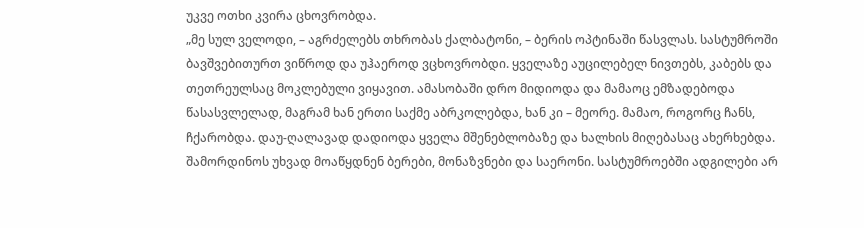უკვე ოთხი კვირა ცხოვრობდა.
„მე სულ ველოდი, – აგრძელებს თხრობას ქალბატონი, – ბერის ოპტინაში წასვლას. სასტუმროში ბავშვებითურთ ვიწროდ და უჰაეროდ ვცხოვრობდი. ყველაზე აუცილებელ ნივთებს, კაბებს და თეთრეულსაც მოკლებული ვიყავით. ამასობაში დრო მიდიოდა და მამაოც ემზადებოდა წასასვლელად, მაგრამ ხან ერთი საქმე აბრკოლებდა, ხან კი – მეორე. მამაო, როგორც ჩანს, ჩქარობდა. დაუ-ღალავად დადიოდა ყველა მშენებლობაზე და ხალხის მიღებასაც ახერხებდა. შამორდინოს უხვად მოაწყდნენ ბერები, მონაზვნები და საერონი. სასტუმროებში ადგილები არ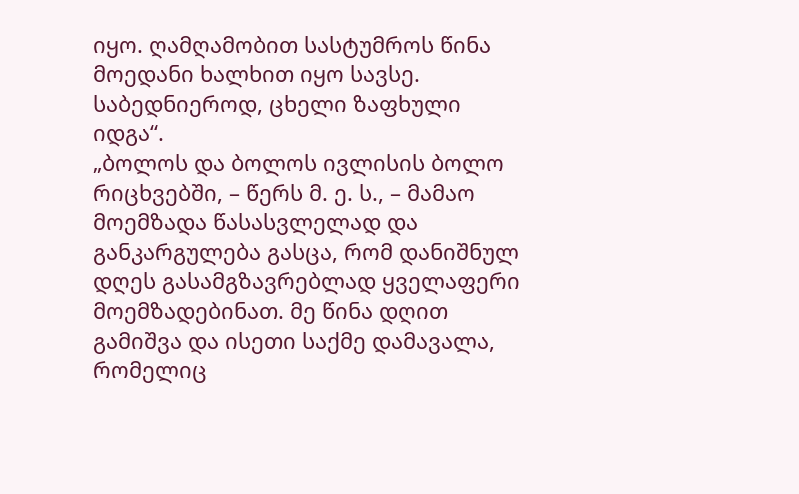იყო. ღამღამობით სასტუმროს წინა მოედანი ხალხით იყო სავსე. საბედნიეროდ, ცხელი ზაფხული იდგა“.
„ბოლოს და ბოლოს ივლისის ბოლო რიცხვებში, – წერს მ. ე. ს., – მამაო მოემზადა წასასვლელად და განკარგულება გასცა, რომ დანიშნულ დღეს გასამგზავრებლად ყველაფერი მოემზადებინათ. მე წინა დღით გამიშვა და ისეთი საქმე დამავალა, რომელიც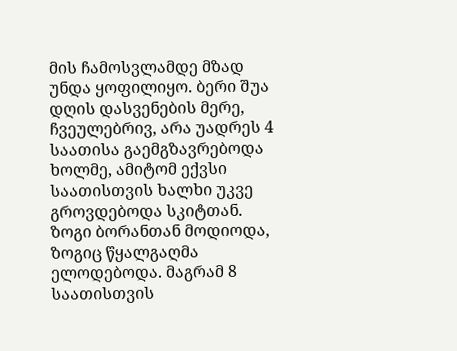მის ჩამოსვლამდე მზად უნდა ყოფილიყო. ბერი შუა დღის დასვენების მერე, ჩვეულებრივ, არა უადრეს 4 საათისა გაემგზავრებოდა ხოლმე, ამიტომ ექვსი საათისთვის ხალხი უკვე გროვდებოდა სკიტთან. ზოგი ბორანთან მოდიოდა, ზოგიც წყალგაღმა ელოდებოდა. მაგრამ 8 საათისთვის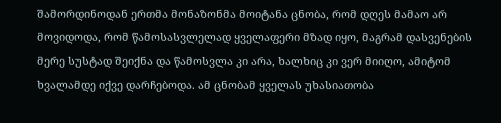შამორდინოდან ერთმა მონაზონმა მოიტანა ცნობა, რომ დღეს მამაო არ მოვიდოდა, რომ წამოსასვლელად ყველაფერი მზად იყო, მაგრამ დასვენების მერე სუსტად შეიქნა და წამოსვლა კი არა, ხალხიც კი ვერ მიიღო, ამიტომ ხვალამდე იქვე დარჩებოდა. ამ ცნობამ ყველას უხასიათობა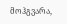მოჰგვარა,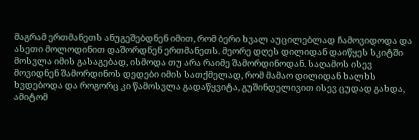მაგრამ ერთმანეთს ანუგეშებდნენ იმით, რომ ბერი ხვალ აუცილებლად ჩამოვიდოდა და ასეთი მოლოდინით დაშორდნენ ერთმანეთს. მეორე დღეს დილიდან დაიწყეს სკიტში მოსვლა იმის გასაგებად, ისმოდა თუ არა რაიმე შამორდინოდან. საღამოს ისევ მოვიდნენ შამორდინოს დედები იმის სათქმელად, რომ მამაო დილიდან ხალხს ხვდებოდა და როგორც კი წამოსვლა გადაწყვიტა, გუშინდელივით ისევ ცუდად გახდა, ამიტომ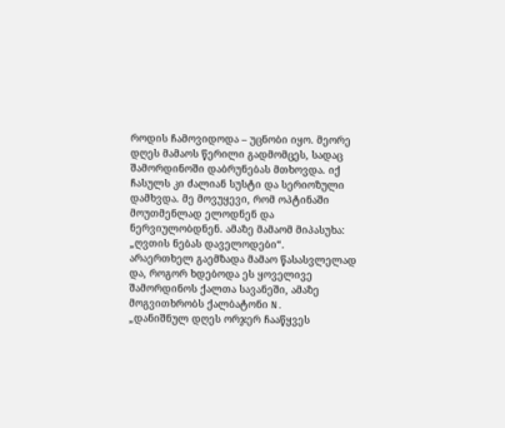როდის ჩამოვიდოდა – უცნობი იყო. მეორე დღეს მამაოს წერილი გადმომცეს, სადაც შამორდინოში დაბრუნებას მთხოვდა. იქ ჩასულს კი ძალიან სუსტი და სერიოზული დამხვდა. მე მოვუყევი, რომ ოპტინაში მოუთმენლად ელოდნენ და ნერვიულობდნენ. ამაზე მამაომ მიპასუხა: „ღვთის ნებას დაველოდები“.
არაერთხელ გაემზადა მამაო წასასვლელად და, როგორ ხდებოდა ეს ყოველივე შამორდინოს ქალთა სავანეში, ამაზე მოგვითხრობს ქალბატონი N.
„დანიშნულ დღეს ორჯერ ჩააწყვეს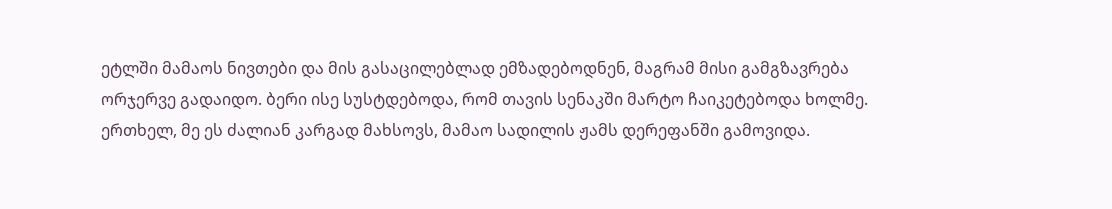ეტლში მამაოს ნივთები და მის გასაცილებლად ემზადებოდნენ, მაგრამ მისი გამგზავრება ორჯერვე გადაიდო. ბერი ისე სუსტდებოდა, რომ თავის სენაკში მარტო ჩაიკეტებოდა ხოლმე. ერთხელ, მე ეს ძალიან კარგად მახსოვს, მამაო სადილის ჟამს დერეფანში გამოვიდა.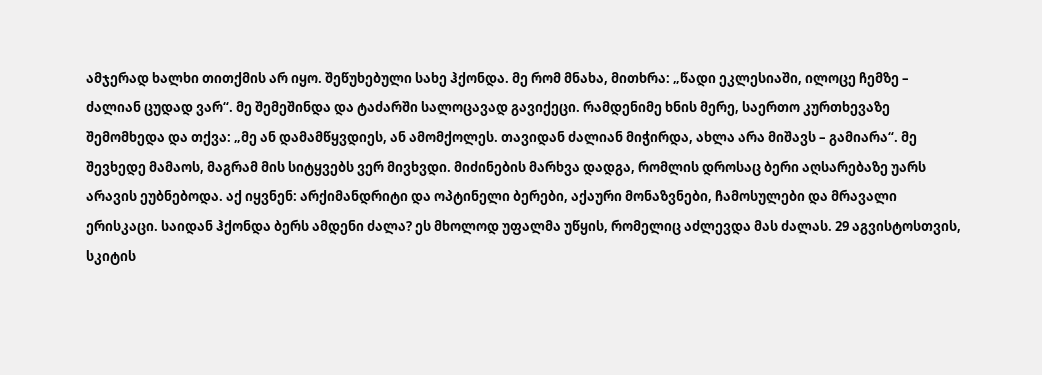ამჯერად ხალხი თითქმის არ იყო. შეწუხებული სახე ჰქონდა. მე რომ მნახა, მითხრა: „წადი ეკლესიაში, ილოცე ჩემზე – ძალიან ცუდად ვარ“. მე შემეშინდა და ტაძარში სალოცავად გავიქეცი. რამდენიმე ხნის მერე, საერთო კურთხევაზე შემომხედა და თქვა: „მე ან დამამწყვდიეს, ან ამომქოლეს. თავიდან ძალიან მიჭირდა, ახლა არა მიშავს – გამიარა“. მე შევხედე მამაოს, მაგრამ მის სიტყვებს ვერ მივხვდი. მიძინების მარხვა დადგა, რომლის დროსაც ბერი აღსარებაზე უარს არავის ეუბნებოდა. აქ იყვნენ: არქიმანდრიტი და ოპტინელი ბერები, აქაური მონაზვნები, ჩამოსულები და მრავალი ერისკაცი. საიდან ჰქონდა ბერს ამდენი ძალა? ეს მხოლოდ უფალმა უწყის, რომელიც აძლევდა მას ძალას. 29 აგვისტოსთვის, სკიტის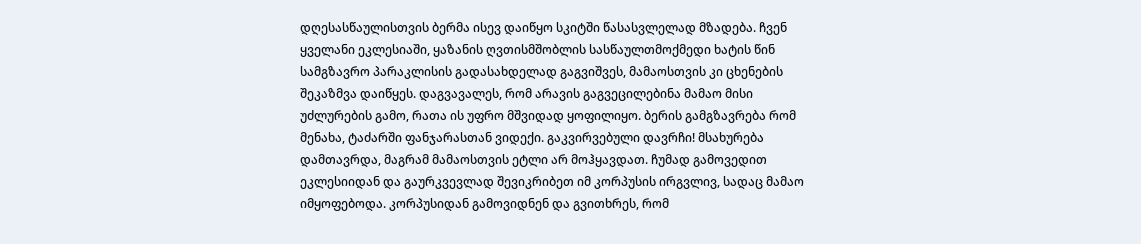დღესასწაულისთვის ბერმა ისევ დაიწყო სკიტში წასასვლელად მზადება. ჩვენ ყველანი ეკლესიაში, ყაზანის ღვთისმშობლის სასწაულთმოქმედი ხატის წინ სამგზავრო პარაკლისის გადასახდელად გაგვიშვეს, მამაოსთვის კი ცხენების შეკაზმვა დაიწყეს. დაგვავალეს, რომ არავის გაგვეცილებინა მამაო მისი უძლურების გამო, რათა ის უფრო მშვიდად ყოფილიყო. ბერის გამგზავრება რომ მენახა, ტაძარში ფანჯარასთან ვიდექი. გაკვირვებული დავრჩი! მსახურება დამთავრდა, მაგრამ მამაოსთვის ეტლი არ მოჰყავდათ. ჩუმად გამოვედით ეკლესიიდან და გაურკვევლად შევიკრიბეთ იმ კორპუსის ირგვლივ, სადაც მამაო იმყოფებოდა. კორპუსიდან გამოვიდნენ და გვითხრეს, რომ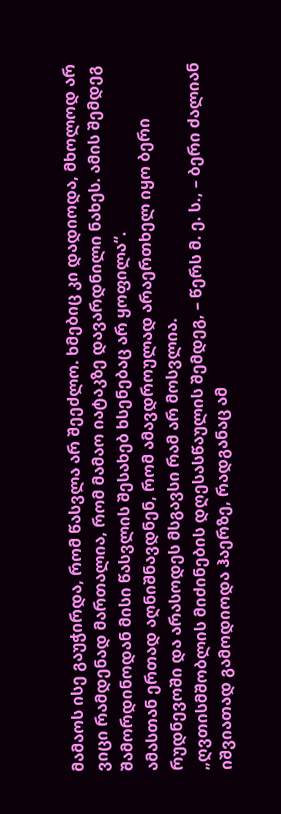მამაოს ისე გაუჭირდა, რომ წასვლა არ შეეძლო. ხმებიც კი დადიოდა, მხოლოდ არ ვიცი რამდენად მართალია, რომ მამაო იატაკზე დავარდნილი ნახეს. ამის შემდეგ შამორდინოდან მისი წასვლის შესახებ ხსენებაც არ ყოფილა“.
ამასთან ერთად აღნიშნავდნენ, რომ ამავდროულად არაერთხელ იყო ბერი რუდნევოში და არასოდეს მსგავსი რამ არ მოსვლია.
„ღვთისმშობლის მიძინების დღესასწაულის შემდეგ, – წერს მ. ე. ს., – ბერი ძალიან იშვიათად გამოდიოდა ჰაერზე, რადგანაც ამ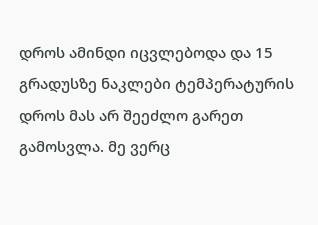დროს ამინდი იცვლებოდა და 15 გრადუსზე ნაკლები ტემპერატურის დროს მას არ შეეძლო გარეთ გამოსვლა. მე ვერც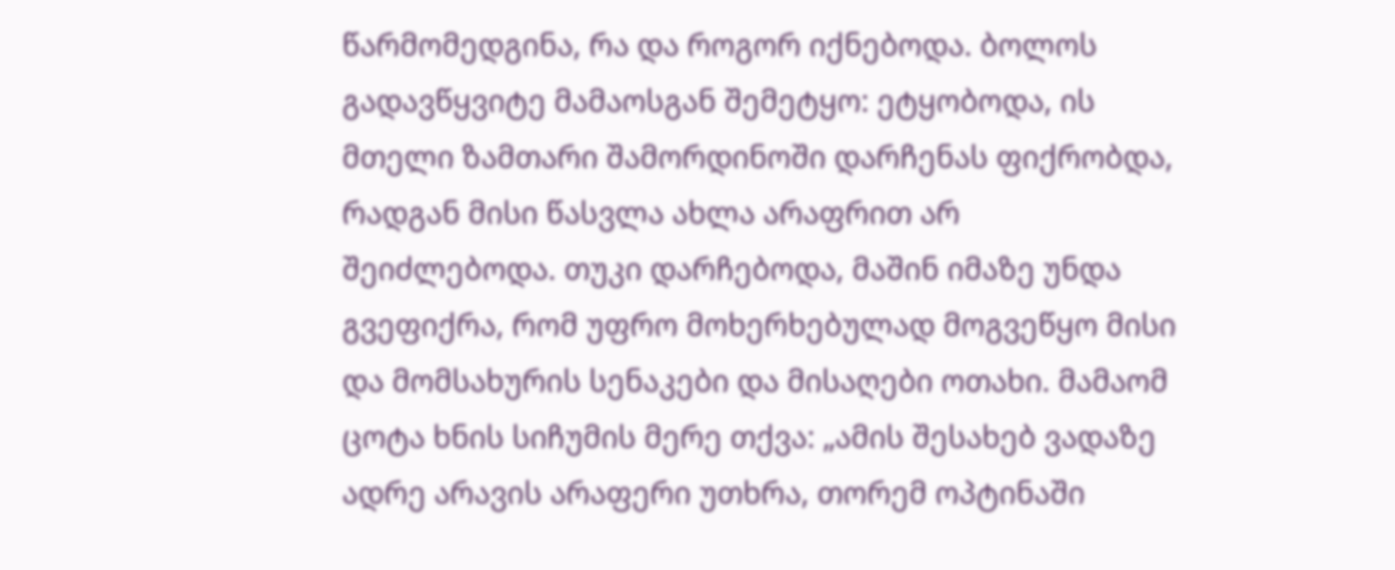წარმომედგინა, რა და როგორ იქნებოდა. ბოლოს გადავწყვიტე მამაოსგან შემეტყო: ეტყობოდა, ის მთელი ზამთარი შამორდინოში დარჩენას ფიქრობდა, რადგან მისი წასვლა ახლა არაფრით არ შეიძლებოდა. თუკი დარჩებოდა, მაშინ იმაზე უნდა გვეფიქრა, რომ უფრო მოხერხებულად მოგვეწყო მისი და მომსახურის სენაკები და მისაღები ოთახი. მამაომ ცოტა ხნის სიჩუმის მერე თქვა: „ამის შესახებ ვადაზე ადრე არავის არაფერი უთხრა, თორემ ოპტინაში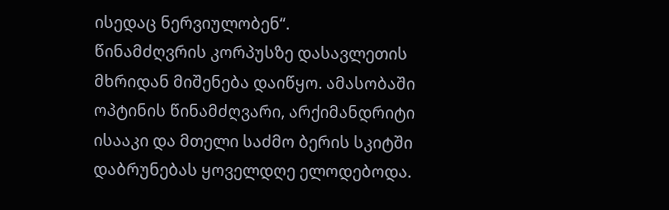ისედაც ნერვიულობენ“.
წინამძღვრის კორპუსზე დასავლეთის მხრიდან მიშენება დაიწყო. ამასობაში ოპტინის წინამძღვარი, არქიმანდრიტი ისააკი და მთელი საძმო ბერის სკიტში დაბრუნებას ყოველდღე ელოდებოდა.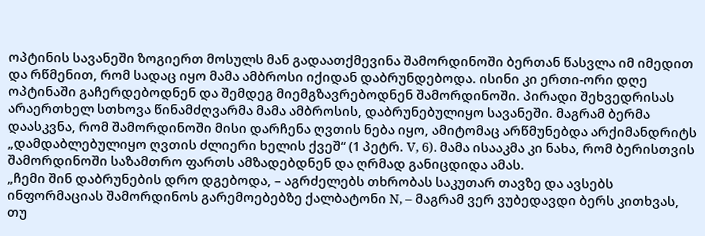ოპტინის სავანეში ზოგიერთ მოსულს მან გადაათქმევინა შამორდინოში ბერთან წასვლა იმ იმედით და რწმენით, რომ სადაც იყო მამა ამბროსი იქიდან დაბრუნდებოდა. ისინი კი ერთი-ორი დღე ოპტინაში გაჩერდებოდნენ და შემდეგ მიემგზავრებოდნენ შამორდინოში. პირადი შეხვედრისას არაერთხელ სთხოვა წინამძღვარმა მამა ამბროსის, დაბრუნებულიყო სავანეში. მაგრამ ბერმა დაასკვნა, რომ შამორდინოში მისი დარჩენა ღვთის ნება იყო, ამიტომაც არწმუნებდა არქიმანდრიტს „დამდაბლებულიყო ღვთის ძლიერი ხელის ქვეშ“ (1 პეტრ. V, 6). მამა ისააკმა კი ნახა, რომ ბერისთვის შამორდინოში საზამთრო ფართს ამზადებდნენ და ღრმად განიცდიდა ამას.
„ჩემი შინ დაბრუნების დრო დგებოდა, – აგრძელებს თხრობას საკუთარ თავზე და ავსებს ინფორმაციას შამორდინოს გარემოებებზე ქალბატონი N, – მაგრამ ვერ ვუბედავდი ბერს კითხვას, თუ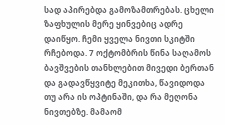სად აპირებდა გამოზამთრებას. ცხელი ზაფხულის მერე ყინვებიც ადრე დაიწყო. ჩემი ყველა ნივთი სკიტში რჩებოდა. 7 ოქტომბრის წინა საღამოს ბავშვების თანხლებით მივედი ბერთან და გადავწყვიტე მეკითხა, წავიდოდა თუ არა ის ოპტინაში, და რა მეღონა ნივთებზე. მამაომ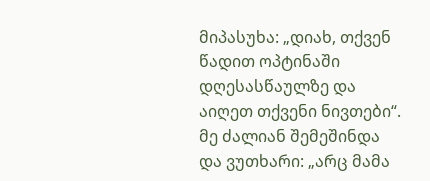მიპასუხა: „დიახ, თქვენ წადით ოპტინაში დღესასწაულზე და აიღეთ თქვენი ნივთები“. მე ძალიან შემეშინდა და ვუთხარი: „არც მამა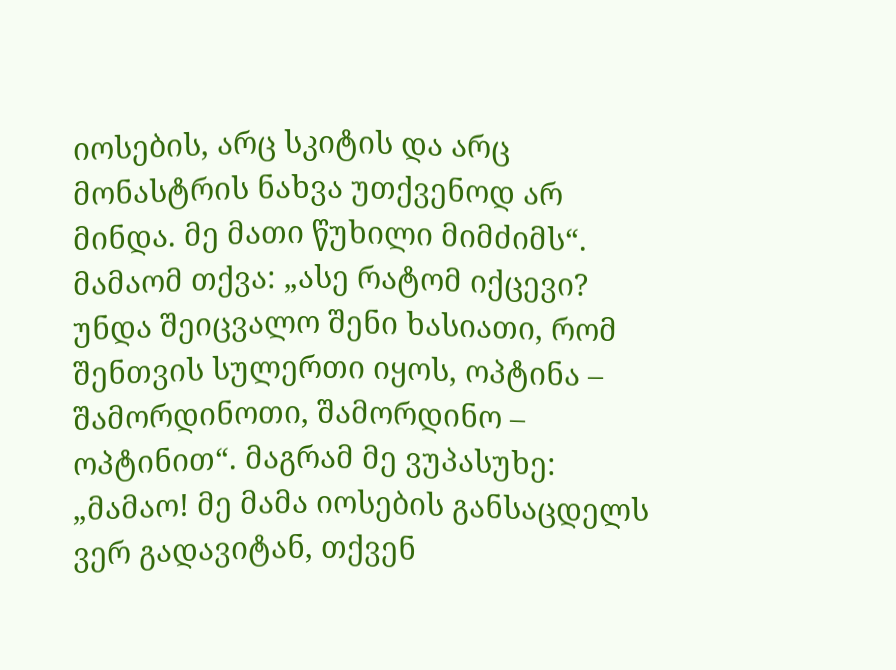იოსების, არც სკიტის და არც მონასტრის ნახვა უთქვენოდ არ მინდა. მე მათი წუხილი მიმძიმს“. მამაომ თქვა: „ასე რატომ იქცევი? უნდა შეიცვალო შენი ხასიათი, რომ შენთვის სულერთი იყოს, ოპტინა – შამორდინოთი, შამორდინო – ოპტინით“. მაგრამ მე ვუპასუხე: „მამაო! მე მამა იოსების განსაცდელს ვერ გადავიტან, თქვენ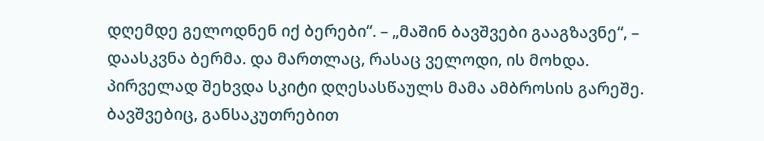დღემდე გელოდნენ იქ ბერები“. – „მაშინ ბავშვები გააგზავნე“, – დაასკვნა ბერმა. და მართლაც, რასაც ველოდი, ის მოხდა.
პირველად შეხვდა სკიტი დღესასწაულს მამა ამბროსის გარეშე. ბავშვებიც, განსაკუთრებით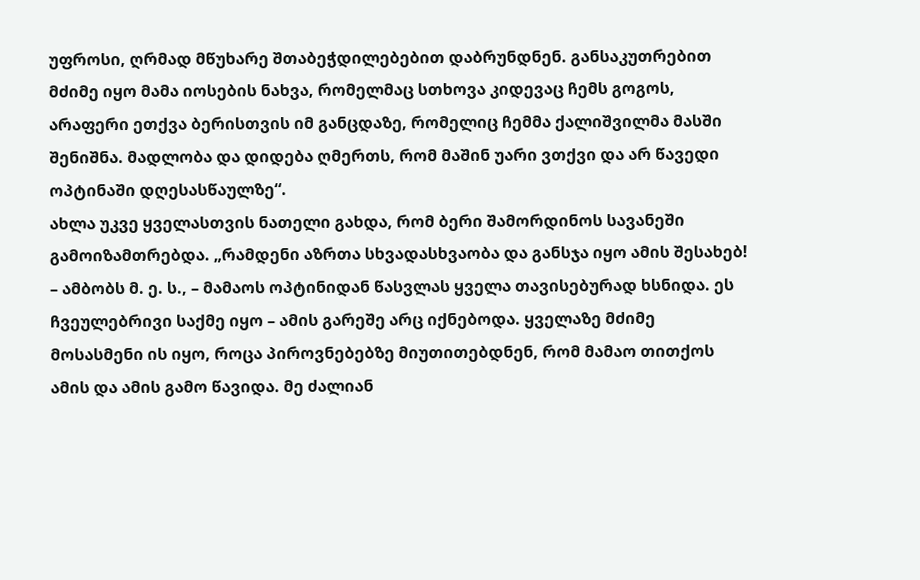უფროსი, ღრმად მწუხარე შთაბეჭდილებებით დაბრუნდნენ. განსაკუთრებით მძიმე იყო მამა იოსების ნახვა, რომელმაც სთხოვა კიდევაც ჩემს გოგოს, არაფერი ეთქვა ბერისთვის იმ განცდაზე, რომელიც ჩემმა ქალიშვილმა მასში შენიშნა. მადლობა და დიდება ღმერთს, რომ მაშინ უარი ვთქვი და არ წავედი ოპტინაში დღესასწაულზე“.
ახლა უკვე ყველასთვის ნათელი გახდა, რომ ბერი შამორდინოს სავანეში გამოიზამთრებდა. „რამდენი აზრთა სხვადასხვაობა და განსჯა იყო ამის შესახებ! – ამბობს მ. ე. ს., – მამაოს ოპტინიდან წასვლას ყველა თავისებურად ხსნიდა. ეს ჩვეულებრივი საქმე იყო – ამის გარეშე არც იქნებოდა. ყველაზე მძიმე მოსასმენი ის იყო, როცა პიროვნებებზე მიუთითებდნენ, რომ მამაო თითქოს ამის და ამის გამო წავიდა. მე ძალიან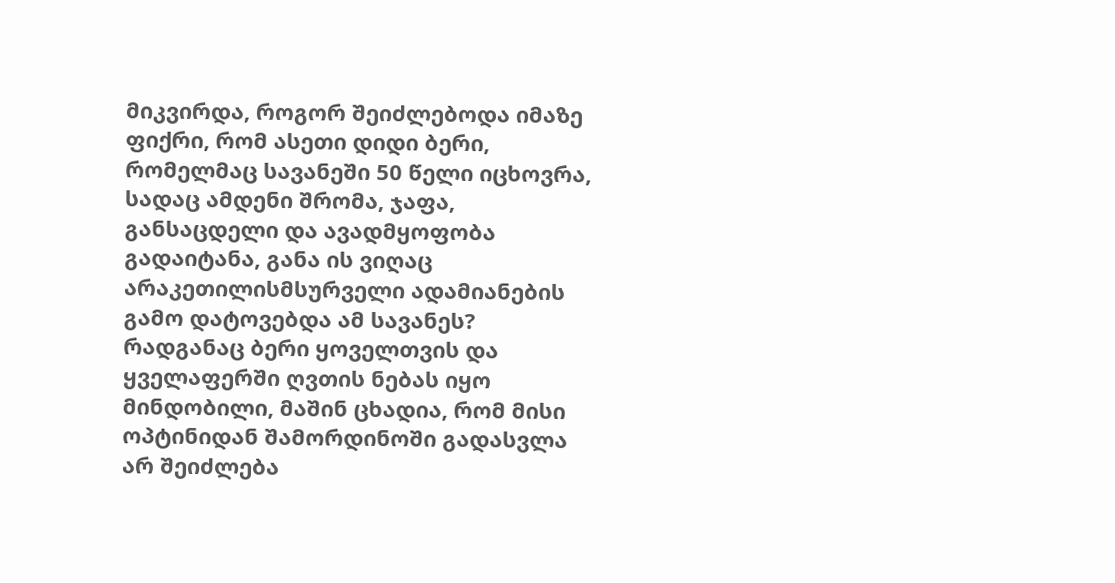მიკვირდა, როგორ შეიძლებოდა იმაზე ფიქრი, რომ ასეთი დიდი ბერი, რომელმაც სავანეში 50 წელი იცხოვრა, სადაც ამდენი შრომა, ჯაფა, განსაცდელი და ავადმყოფობა გადაიტანა, განა ის ვიღაც არაკეთილისმსურველი ადამიანების გამო დატოვებდა ამ სავანეს? რადგანაც ბერი ყოველთვის და ყველაფერში ღვთის ნებას იყო მინდობილი, მაშინ ცხადია, რომ მისი ოპტინიდან შამორდინოში გადასვლა არ შეიძლება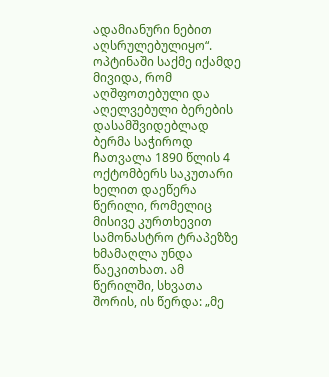ადამიანური ნებით აღსრულებულიყო“.
ოპტინაში საქმე იქამდე მივიდა, რომ აღშფოთებული და აღელვებული ბერების დასამშვიდებლად ბერმა საჭიროდ ჩათვალა 1890 წლის 4 ოქტომბერს საკუთარი ხელით დაეწერა წერილი, რომელიც მისივე კურთხევით სამონასტრო ტრაპეზზე ხმამაღლა უნდა წაეკითხათ. ამ წერილში, სხვათა შორის, ის წერდა: „მე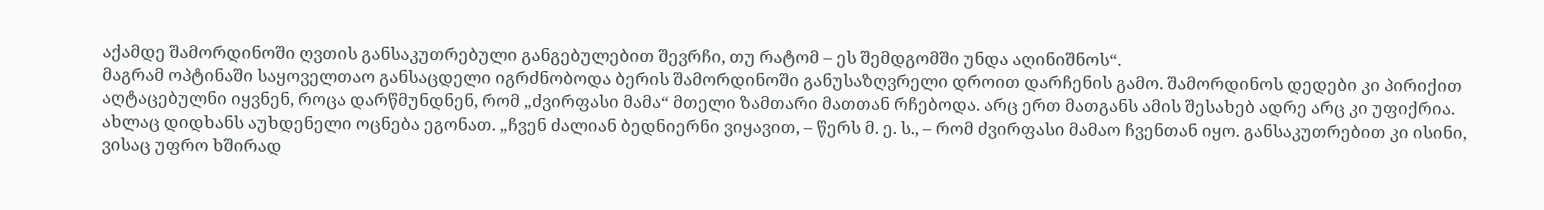აქამდე შამორდინოში ღვთის განსაკუთრებული განგებულებით შევრჩი, თუ რატომ – ეს შემდგომში უნდა აღინიშნოს“.
მაგრამ ოპტინაში საყოველთაო განსაცდელი იგრძნობოდა ბერის შამორდინოში განუსაზღვრელი დროით დარჩენის გამო. შამორდინოს დედები კი პირიქით აღტაცებულნი იყვნენ, როცა დარწმუნდნენ, რომ „ძვირფასი მამა“ მთელი ზამთარი მათთან რჩებოდა. არც ერთ მათგანს ამის შესახებ ადრე არც კი უფიქრია. ახლაც დიდხანს აუხდენელი ოცნება ეგონათ. „ჩვენ ძალიან ბედნიერნი ვიყავით, – წერს მ. ე. ს., – რომ ძვირფასი მამაო ჩვენთან იყო. განსაკუთრებით კი ისინი, ვისაც უფრო ხშირად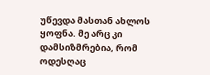უწევდა მასთან ახლოს ყოფნა. მე არც კი დამსიზმრებია, რომ ოდესღაც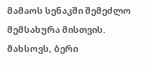მამაოს სენაკში შემეძლო მემსახურა მისთვის. მახსოვს, ბერი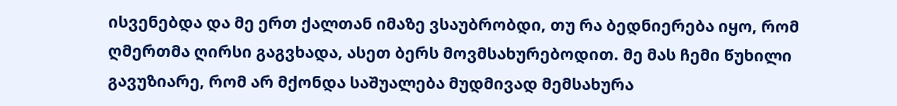ისვენებდა და მე ერთ ქალთან იმაზე ვსაუბრობდი, თუ რა ბედნიერება იყო, რომ ღმერთმა ღირსი გაგვხადა, ასეთ ბერს მოვმსახურებოდით. მე მას ჩემი წუხილი გავუზიარე, რომ არ მქონდა საშუალება მუდმივად მემსახურა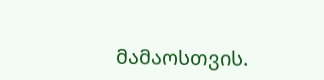მამაოსთვის.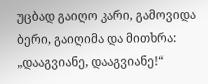უცბად გაიღო კარი, გამოვიდა ბერი, გაიღიმა და მითხრა: „დააგვიანე, დააგვიანე!“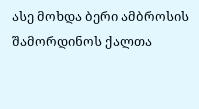ასე მოხდა ბერი ამბროსის შამორდინოს ქალთა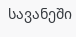სავანეში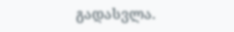გადასვლა.